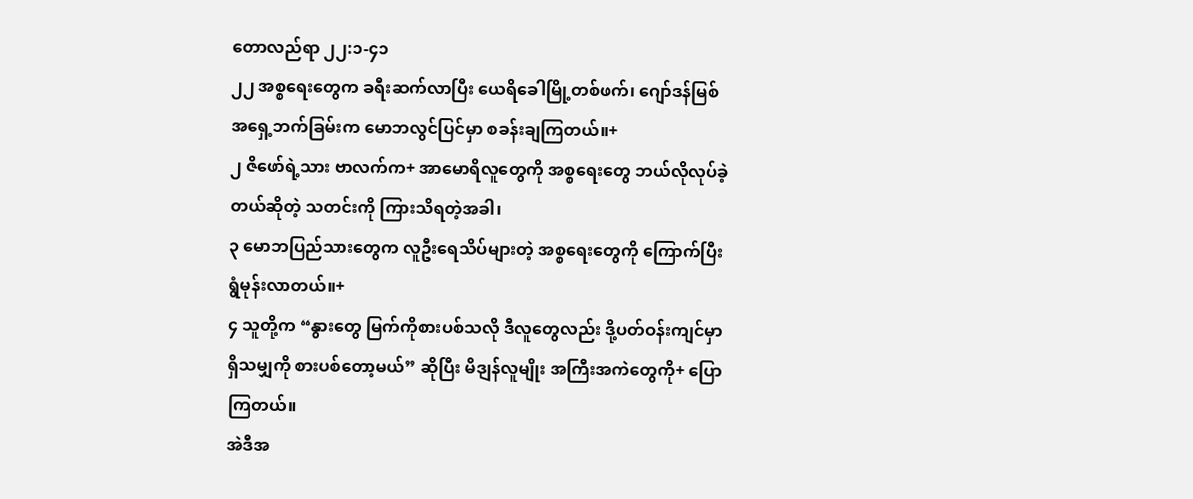တောလည်ရာ ၂၂:၁-၄၁
၂၂ အစ္စရေးတွေက ခရီးဆက်လာပြီး ယေရိခေါမြို့တစ်ဖက်၊ ဂျော်ဒန်မြစ် အရှေ့ဘက်ခြမ်းက မောဘလွင်ပြင်မှာ စခန်းချကြတယ်။+
၂ ဇိဖော်ရဲ့သား ဗာလက်က+ အာမောရိလူတွေကို အစ္စရေးတွေ ဘယ်လိုလုပ်ခဲ့တယ်ဆိုတဲ့ သတင်းကို ကြားသိရတဲ့အခါ၊
၃ မောဘပြည်သားတွေက လူဦးရေသိပ်များတဲ့ အစ္စရေးတွေကို ကြောက်ပြီး ရွံမုန်းလာတယ်။+
၄ သူတို့က “နွားတွေ မြက်ကိုစားပစ်သလို ဒီလူတွေလည်း ဒို့ပတ်ဝန်းကျင်မှာ ရှိသမျှကို စားပစ်တော့မယ်” ဆိုပြီး မိဒျန်လူမျိုး အကြီးအကဲတွေကို+ ပြောကြတယ်။
အဲဒီအ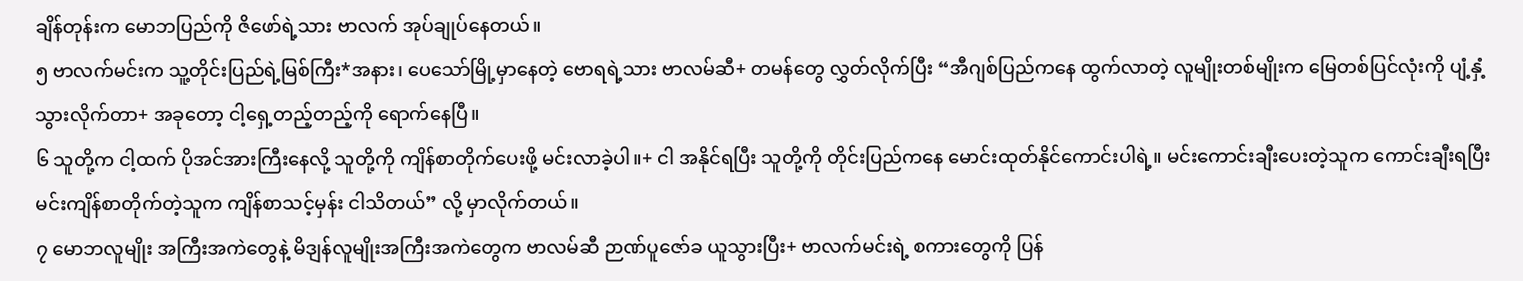ချိန်တုန်းက မောဘပြည်ကို ဇိဖော်ရဲ့သား ဗာလက် အုပ်ချုပ်နေတယ်။
၅ ဗာလက်မင်းက သူ့တိုင်းပြည်ရဲ့မြစ်ကြီး*အနား၊ ပေသော်မြို့မှာနေတဲ့ ဗောရရဲ့သား ဗာလမ်ဆီ+ တမန်တွေ လွှတ်လိုက်ပြီး “အီဂျစ်ပြည်ကနေ ထွက်လာတဲ့ လူမျိုးတစ်မျိုးက မြေတစ်ပြင်လုံးကို ပျံ့နှံ့သွားလိုက်တာ+ အခုတော့ ငါ့ရှေ့တည့်တည့်ကို ရောက်နေပြီ။
၆ သူတို့က ငါ့ထက် ပိုအင်အားကြီးနေလို့ သူတို့ကို ကျိန်စာတိုက်ပေးဖို့ မင်းလာခဲ့ပါ။+ ငါ အနိုင်ရပြီး သူတို့ကို တိုင်းပြည်ကနေ မောင်းထုတ်နိုင်ကောင်းပါရဲ့။ မင်းကောင်းချီးပေးတဲ့သူက ကောင်းချီးရပြီး မင်းကျိန်စာတိုက်တဲ့သူက ကျိန်စာသင့်မှန်း ငါသိတယ်” လို့ မှာလိုက်တယ်။
၇ မောဘလူမျိုး အကြီးအကဲတွေနဲ့ မိဒျန်လူမျိုးအကြီးအကဲတွေက ဗာလမ်ဆီ ဉာဏ်ပူဇော်ခ ယူသွားပြီး+ ဗာလက်မင်းရဲ့ စကားတွေကို ပြန်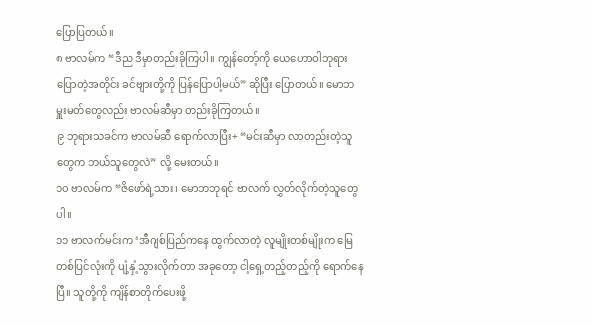ပြောပြတယ်။
၈ ဗာလမ်က “ဒီည ဒီမှာတည်းခိုကြပါ။ ကျွန်တော့်ကို ယေဟောဝါဘုရား ပြောတဲ့အတိုင်း ခင်ဗျားတို့ကို ပြန်ပြောပါ့မယ်” ဆိုပြီး ပြောတယ်။ မောဘမှူးမတ်တွေလည်း ဗာလမ်ဆီမှာ တည်းခိုကြတယ်။
၉ ဘုရားသခင်က ဗာလမ်ဆီ ရောက်လာပြီး+ “မင်းဆီမှာ လာတည်းတဲ့သူတွေက ဘယ်သူတွေလဲ” လို့ မေးတယ်။
၁၀ ဗာလမ်က “ဇိဖော်ရဲ့သား၊ မောဘဘုရင် ဗာလက် လွှတ်လိုက်တဲ့သူတွေပါ။
၁၁ ဗာလက်မင်းက ‘အီဂျစ်ပြည်ကနေ ထွက်လာတဲ့ လူမျိုးတစ်မျိုးက မြေတစ်ပြင်လုံးကို ပျံ့နှံ့သွားလိုက်တာ အခုတော့ ငါ့ရှေ့တည့်တည့်ကို ရောက်နေပြီ။ သူတို့ကို ကျိန်စာတိုက်ပေးဖို့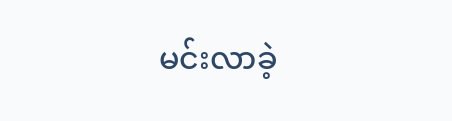မင်းလာခဲ့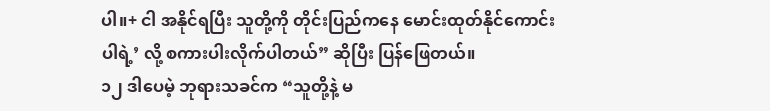ပါ။+ ငါ အနိုင်ရပြီး သူတို့ကို တိုင်းပြည်ကနေ မောင်းထုတ်နိုင်ကောင်းပါရဲ့’ လို့ စကားပါးလိုက်ပါတယ်” ဆိုပြီး ပြန်ဖြေတယ်။
၁၂ ဒါပေမဲ့ ဘုရားသခင်က “သူတို့နဲ့ မ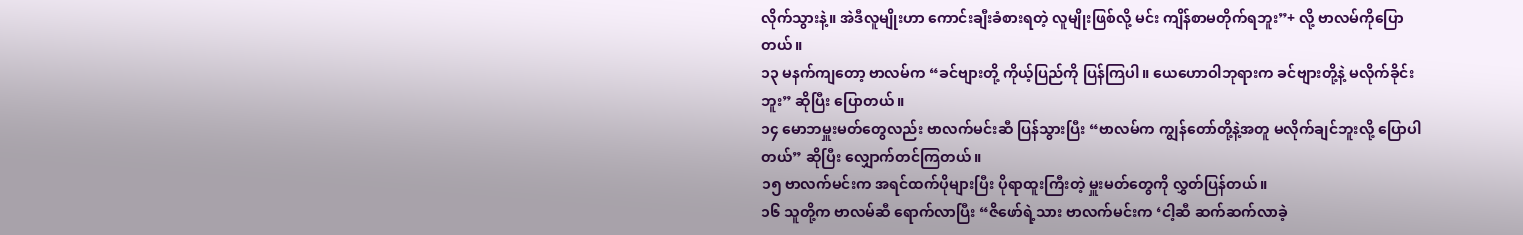လိုက်သွားနဲ့။ အဲဒီလူမျိုးဟာ ကောင်းချီးခံစားရတဲ့ လူမျိုးဖြစ်လို့ မင်း ကျိန်စာမတိုက်ရဘူး”+ လို့ ဗာလမ်ကိုပြောတယ်။
၁၃ မနက်ကျတော့ ဗာလမ်က “ခင်ဗျားတို့ ကိုယ့်ပြည်ကို ပြန်ကြပါ။ ယေဟောဝါဘုရားက ခင်ဗျားတို့နဲ့ မလိုက်ခိုင်းဘူး” ဆိုပြီး ပြောတယ်။
၁၄ မောဘမှူးမတ်တွေလည်း ဗာလက်မင်းဆီ ပြန်သွားပြီး “ဗာလမ်က ကျွန်တော်တို့နဲ့အတူ မလိုက်ချင်ဘူးလို့ ပြောပါတယ်” ဆိုပြီး လျှောက်တင်ကြတယ်။
၁၅ ဗာလက်မင်းက အရင်ထက်ပိုများပြီး ပိုရာထူးကြီးတဲ့ မှူးမတ်တွေကို လွှတ်ပြန်တယ်။
၁၆ သူတို့က ဗာလမ်ဆီ ရောက်လာပြီး “ဇိဖော်ရဲ့သား ဗာလက်မင်းက ‘ငါ့ဆီ ဆက်ဆက်လာခဲ့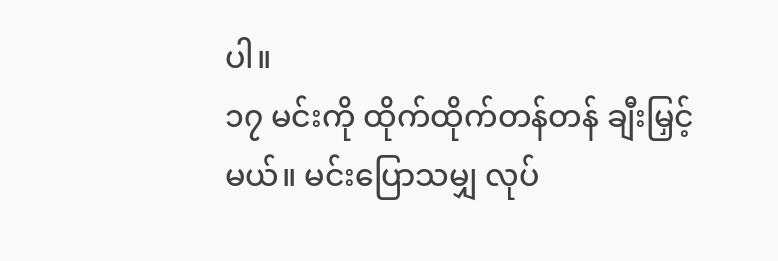ပါ။
၁၇ မင်းကို ထိုက်ထိုက်တန်တန် ချီးမြှင့်မယ်။ မင်းပြောသမျှ လုပ်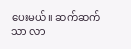ပေးမယ်။ ဆက်ဆက်သာ လာ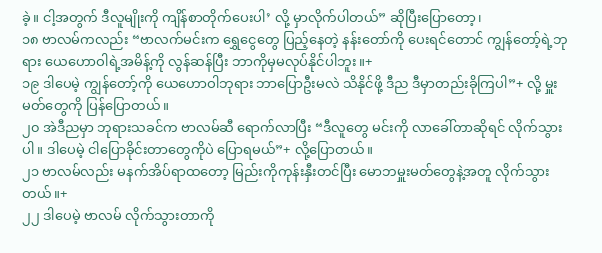ခဲ့။ ငါ့အတွက် ဒီလူမျိုးကို ကျိန်စာတိုက်ပေးပါ’ လို့ မှာလိုက်ပါတယ်” ဆိုပြီးပြောတော့၊
၁၈ ဗာလမ်ကလည်း “ဗာလက်မင်းက ရွှေငွေတွေ ပြည့်နေတဲ့ နန်းတော်ကို ပေးရင်တောင် ကျွန်တော့်ရဲ့ဘုရား ယေဟောဝါရဲ့အမိန့်ကို လွန်ဆန်ပြီး ဘာကိုမှမလုပ်နိုင်ပါဘူး။+
၁၉ ဒါပေမဲ့ ကျွန်တော့်ကို ယေဟောဝါဘုရား ဘာပြောဦးမလဲ သိနိုင်ဖို့ ဒီည ဒီမှာတည်းခိုကြပါ”+ လို့ မှူးမတ်တွေကို ပြန်ပြောတယ်။
၂၀ အဲဒီညမှာ ဘုရားသခင်က ဗာလမ်ဆီ ရောက်လာပြီး “ဒီလူတွေ မင်းကို လာခေါ်တာဆိုရင် လိုက်သွားပါ။ ဒါပေမဲ့ ငါပြောခိုင်းတာတွေကိုပဲ ပြောရမယ်”+ လို့ပြောတယ်။
၂၁ ဗာလမ်လည်း မနက်အိပ်ရာထတော့ မြည်းကိုကုန်းနှီးတင်ပြီး မောဘမှူးမတ်တွေနဲ့အတူ လိုက်သွားတယ်။+
၂၂ ဒါပေမဲ့ ဗာလမ် လိုက်သွားတာကို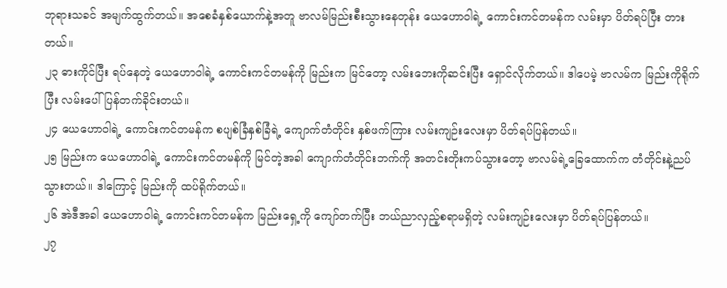ဘုရားသခင် အမျက်ထွက်တယ်။ အစေခံနှစ်ယောက်နဲ့အတူ ဗာလမ်မြည်းစီးသွားနေတုန်း ယေဟောဝါရဲ့ ကောင်းကင်တမန်က လမ်းမှာ ပိတ်ရပ်ပြီး တားတယ်။
၂၃ ဓားကိုင်ပြီး ရပ်နေတဲ့ ယေဟောဝါရဲ့ ကောင်းကင်တမန်ကို မြည်းက မြင်တော့ လမ်းဘေးကိုဆင်းပြီး ရှောင်လိုက်တယ်။ ဒါပေမဲ့ ဗာလမ်က မြည်းကိုရိုက်ပြီး လမ်းပေါ်ပြန်တက်ခိုင်းတယ်။
၂၄ ယေဟောဝါရဲ့ ကောင်းကင်တမန်က စပျစ်ခြံနှစ်ခြံရဲ့ ကျောက်တံတိုင်း နှစ်ဖက်ကြား လမ်းကျဉ်းလေးမှာ ပိတ်ရပ်ပြန်တယ်။
၂၅ မြည်းက ယေဟောဝါရဲ့ ကောင်းကင်တမန်ကို မြင်တဲ့အခါ ကျောက်တံတိုင်းဘက်ကို အတင်းတိုးကပ်သွားတော့ ဗာလမ်ရဲ့ခြေထောက်က တံတိုင်းနဲ့ညပ်သွားတယ်။ ဒါကြောင့် မြည်းကို ထပ်ရိုက်တယ်။
၂၆ အဲဒီအခါ ယေဟောဝါရဲ့ ကောင်းကင်တမန်က မြည်းရှေ့ကို ကျော်တက်ပြီး ဘယ်ညာလှည့်စရာမရှိတဲ့ လမ်းကျဉ်းလေးမှာ ပိတ်ရပ်ပြန်တယ်။
၂၇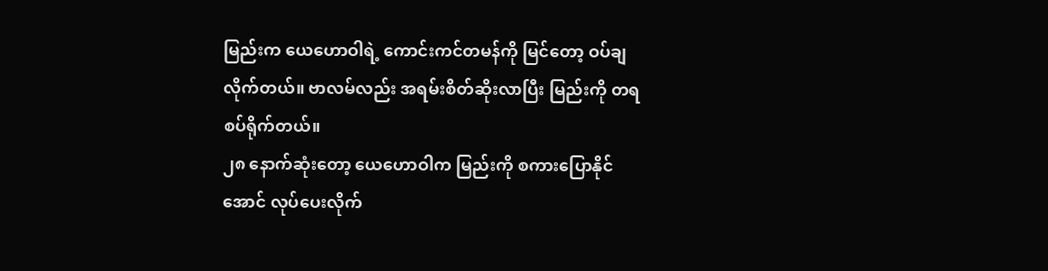မြည်းက ယေဟောဝါရဲ့ ကောင်းကင်တမန်ကို မြင်တော့ ဝပ်ချလိုက်တယ်။ ဗာလမ်လည်း အရမ်းစိတ်ဆိုးလာပြီး မြည်းကို တရစပ်ရိုက်တယ်။
၂၈ နောက်ဆုံးတော့ ယေဟောဝါက မြည်းကို စကားပြောနိုင်အောင် လုပ်ပေးလိုက်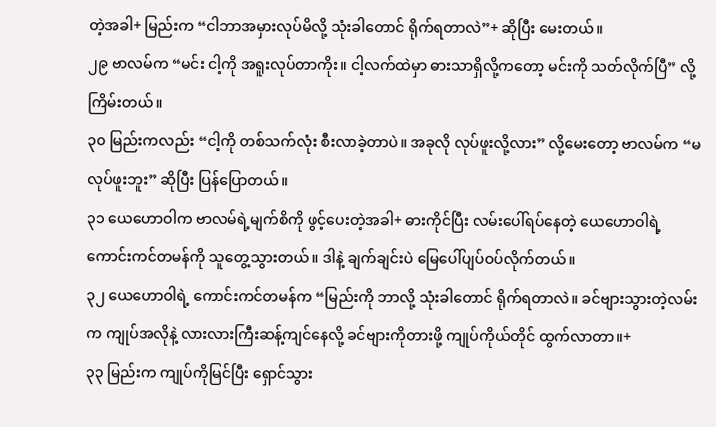တဲ့အခါ+ မြည်းက “ငါဘာအမှားလုပ်မိလို့ သုံးခါတောင် ရိုက်ရတာလဲ”+ ဆိုပြီး မေးတယ်။
၂၉ ဗာလမ်က “မင်း ငါ့ကို အရူးလုပ်တာကိုး။ ငါ့လက်ထဲမှာ ဓားသာရှိလို့ကတော့ မင်းကို သတ်လိုက်ပြီ” လို့ကြိမ်းတယ်။
၃၀ မြည်းကလည်း “ငါ့ကို တစ်သက်လုံး စီးလာခဲ့တာပဲ။ အခုလို လုပ်ဖူးလို့လား” လို့မေးတော့ ဗာလမ်က “မလုပ်ဖူးဘူး” ဆိုပြီး ပြန်ပြောတယ်။
၃၁ ယေဟောဝါက ဗာလမ်ရဲ့မျက်စိကို ဖွင့်ပေးတဲ့အခါ+ ဓားကိုင်ပြီး လမ်းပေါ်ရပ်နေတဲ့ ယေဟောဝါရဲ့ ကောင်းကင်တမန်ကို သူတွေ့သွားတယ်။ ဒါနဲ့ ချက်ချင်းပဲ မြေပေါ်ပျပ်ဝပ်လိုက်တယ်။
၃၂ ယေဟောဝါရဲ့ ကောင်းကင်တမန်က “မြည်းကို ဘာလို့ သုံးခါတောင် ရိုက်ရတာလဲ။ ခင်ဗျားသွားတဲ့လမ်းက ကျုပ်အလိုနဲ့ လားလားကြီးဆန့်ကျင်နေလို့ ခင်ဗျားကိုတားဖို့ ကျုပ်ကိုယ်တိုင် ထွက်လာတာ။+
၃၃ မြည်းက ကျုပ်ကိုမြင်ပြီး ရှောင်သွား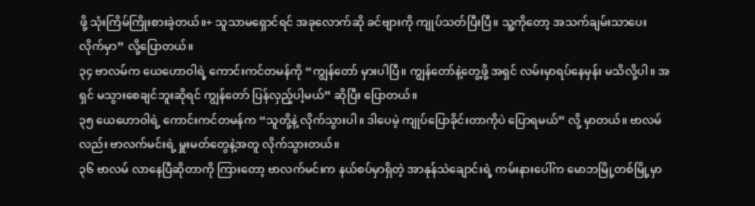ဖို့ သုံးကြိမ်ကြိုးစားခဲ့တယ်။+ သူသာမရှောင်ရင် အခုလောက်ဆို ခင်ဗျားကို ကျုပ်သတ်ပြီးပြီ။ သူ့ကိုတော့ အသက်ချမ်းသာပေးလိုက်မှာ” လို့ပြောတယ်။
၃၄ ဗာလမ်က ယေဟောဝါရဲ့ ကောင်းကင်တမန်ကို “ကျွန်တော် မှားပါပြီ။ ကျွန်တော်နဲ့တွေ့ဖို့ အရှင် လမ်းမှာရပ်နေမှန်း မသိလို့ပါ။ အရှင် မသွားစေချင်ဘူးဆိုရင် ကျွန်တော် ပြန်လှည့်ပါ့မယ်” ဆိုပြီး ပြောတယ်။
၃၅ ယေဟောဝါရဲ့ ကောင်းကင်တမန်က “သူတို့နဲ့ လိုက်သွားပါ။ ဒါပေမဲ့ ကျုပ်ပြောခိုင်းတာကိုပဲ ပြောရမယ်” လို့ မှာတယ်။ ဗာလမ်လည်း ဗာလက်မင်းရဲ့ မှူးမတ်တွေနဲ့အတူ လိုက်သွားတယ်။
၃၆ ဗာလမ် လာနေပြီဆိုတာကို ကြားတော့ ဗာလက်မင်းက နယ်စပ်မှာရှိတဲ့ အာနုန်သဲချောင်းရဲ့ ကမ်းနားပေါ်က မောဘမြို့တစ်မြို့မှာ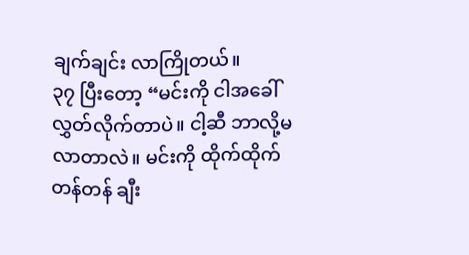ချက်ချင်း လာကြိုတယ်။
၃၇ ပြီးတော့ “မင်းကို ငါအခေါ်လွှတ်လိုက်တာပဲ။ ငါ့ဆီ ဘာလို့မလာတာလဲ။ မင်းကို ထိုက်ထိုက်တန်တန် ချီး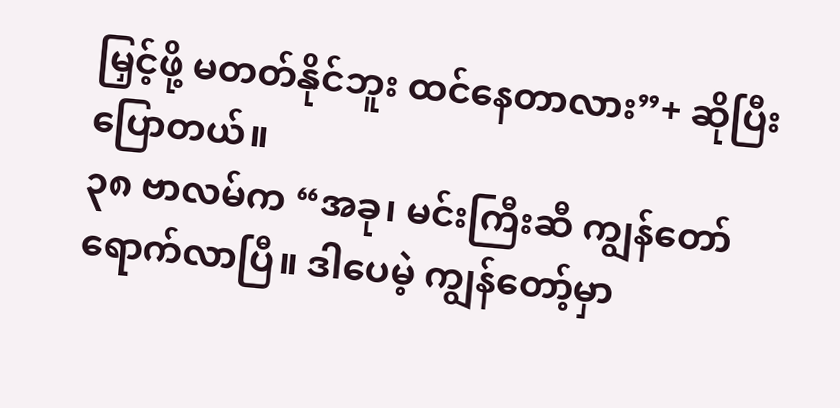မြှင့်ဖို့ မတတ်နိုင်ဘူး ထင်နေတာလား”+ ဆိုပြီးပြောတယ်။
၃၈ ဗာလမ်က “အခု၊ မင်းကြီးဆီ ကျွန်တော်ရောက်လာပြီ။ ဒါပေမဲ့ ကျွန်တော့်မှာ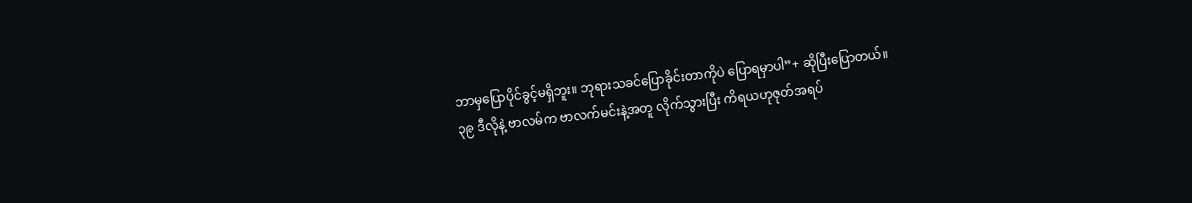ဘာမှပြောပိုင်ခွင့်မရှိဘူး။ ဘုရားသခင်ပြောခိုင်းတာကိုပဲ ပြောရမှာပါ”+ ဆိုပြီးပြောတယ်။
၃၉ ဒီလိုနဲ့ ဗာလမ်က ဗာလက်မင်းနဲ့အတူ လိုက်သွားပြီး ကိရယဟုဇုတ်အရပ်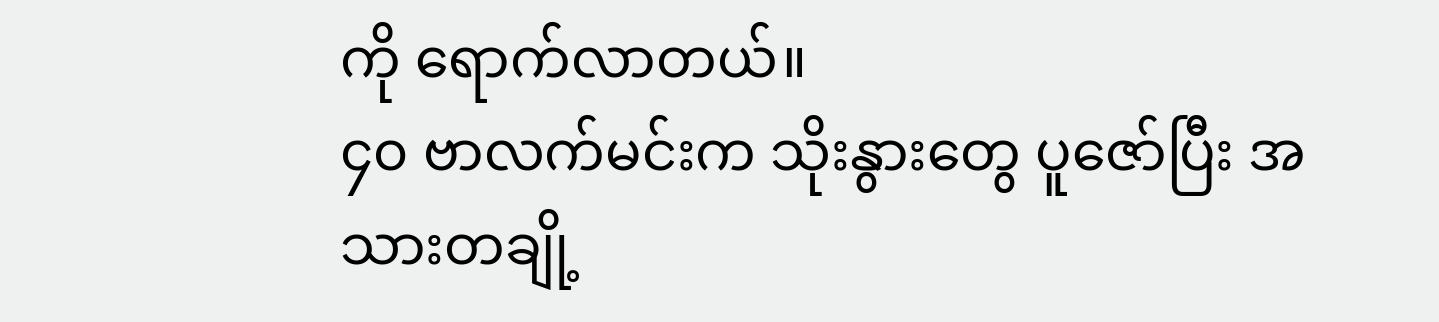ကို ရောက်လာတယ်။
၄၀ ဗာလက်မင်းက သိုးနွားတွေ ပူဇော်ပြီး အသားတချို့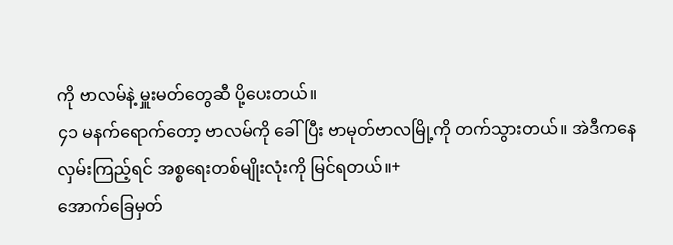ကို ဗာလမ်နဲ့ မှူးမတ်တွေဆီ ပို့ပေးတယ်။
၄၁ မနက်ရောက်တော့ ဗာလမ်ကို ခေါ်ပြီး ဗာမုတ်ဗာလမြို့ကို တက်သွားတယ်။ အဲဒီကနေလှမ်းကြည့်ရင် အစ္စရေးတစ်မျိုးလုံးကို မြင်ရတယ်။+
အောက်ခြေမှတ်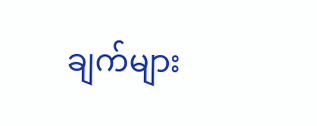ချက်များ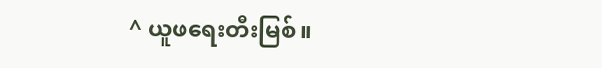^ ယူဖရေးတီးမြစ်။